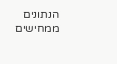הנתונים ממחישים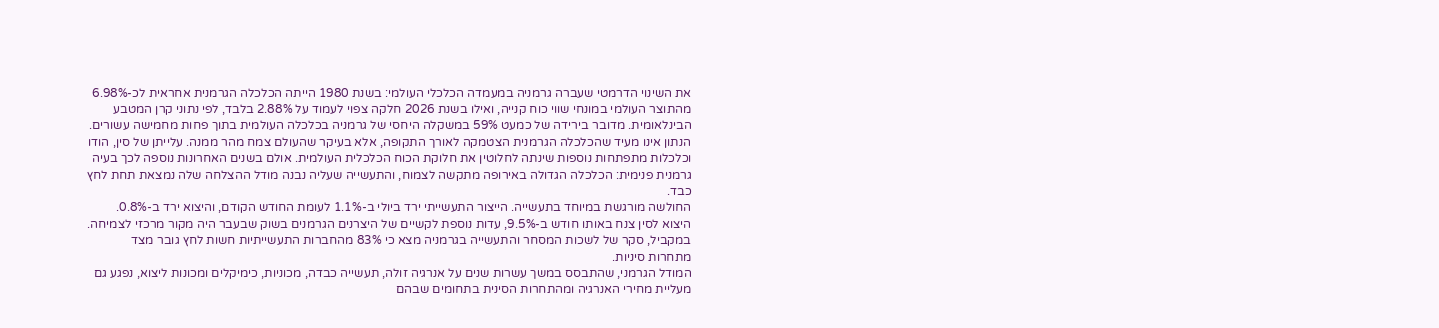את השינוי הדרמטי שעברה גרמניה במעמדה הכלכלי העולמי: בשנת 1980 הייתה הכלכלה הגרמנית אחראית לכ-6.98% מהתוצר העולמי במונחי שווי כוח קנייה, ואילו בשנת 2026 חלקה צפוי לעמוד על 2.88% בלבד, לפי נתוני קרן המטבע הבינלאומית. מדובר בירידה של כמעט 59% במשקלה היחסי של גרמניה בכלכלה העולמית בתוך פחות מחמישה עשורים.
הנתון אינו מעיד שהכלכלה הגרמנית הצטמקה לאורך התקופה, אלא בעיקר שהעולם צמח מהר ממנה. עלייתן של סין, הודו וכלכלות מתפתחות נוספות שינתה לחלוטין את חלוקת הכוח הכלכלית העולמית. אולם בשנים האחרונות נוספה לכך בעיה גרמנית פנימית: הכלכלה הגדולה באירופה מתקשה לצמוח, והתעשייה שעליה נבנה מודל ההצלחה שלה נמצאת תחת לחץ כבד.
החולשה מורגשת במיוחד בתעשייה. הייצור התעשייתי ירד ביולי ב-1.1% לעומת החודש הקודם, והיצוא ירד ב-0.8%. היצוא לסין צנח באותו חודש ב-9.5%, עדות נוספת לקשיים של היצרנים הגרמנים בשוק שבעבר היה מקור מרכזי לצמיחה. במקביל, סקר של לשכות המסחר והתעשייה בגרמניה מצא כי 83% מהחברות התעשייתיות חשות לחץ גובר מצד מתחרות סיניות.
המודל הגרמני, שהתבסס במשך עשרות שנים על אנרגיה זולה, תעשייה כבדה, מכוניות, כימיקלים ומכונות ליצוא, נפגע גם מעליית מחירי האנרגיה ומהתחרות הסינית בתחומים שבהם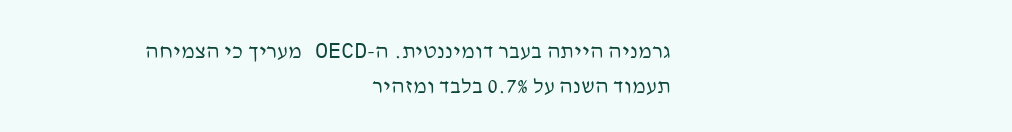גרמניה הייתה בעבר דומיננטית. ה-OECD מעריך כי הצמיחה תעמוד השנה על 0.7% בלבד ומזהיר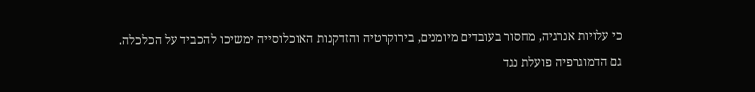כי עלויות אנרגיה, מחסור בעובדים מיומנים, בירוקרטיה והזדקנות האוכלוסייה ימשיכו להכביד על הכלכלה.
גם הדמוגרפיה פועלת נגד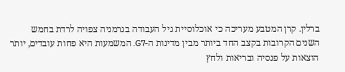ברלין. קרן המטבע מעריכה כי אוכלוסיית גיל העבודה בגרמניה צפויה לרדת בחמש השנים הקרובות בקצב החד ביותר מבין מדינות ה-G7. המשמעות היא פחות עובדים, יותר הוצאות על פנסיה ובריאות ולחץ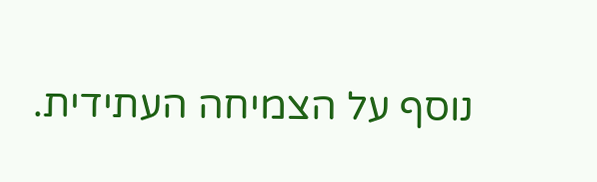נוסף על הצמיחה העתידית.